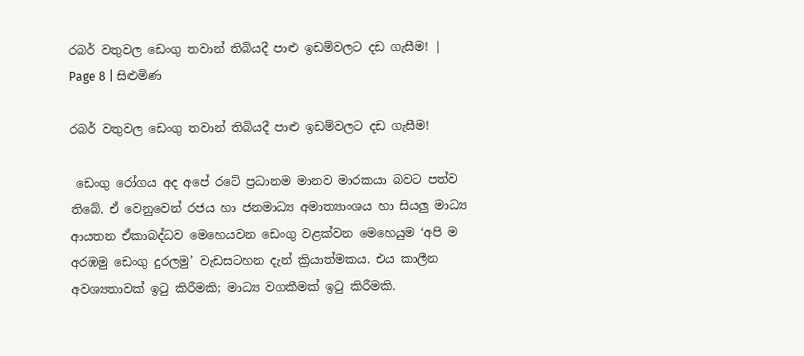රබර් වතුවල ඩෙංගු තවාන් තිබියදී පාළු ඉඩම්වලට දඩ ගැසීම! | Page 8 | සිළුමිණ

රබර් වතුවල ඩෙංගු තවාන් තිබියදී පාළු ඉඩම්වලට දඩ ගැසීම!

 ඩෙංගු රෝගය අද අපේ රටේ ප්‍රධානම මානව මාරකයා බවට පත්ව තිබේ. ඒ වෙනුවෙන් රජය හා ජනමාධ්‍ය අමාත්‍යාංශය හා සියලු මාධ්‍ය ආයතන ඒකාබද්ධව මෙහෙයවන ඩෙංගු වළක්වන මෙහෙයුම ‘අපි ම අරඹමු ඩෙංගු දුරලමු’ වැඩසටහන දැන් ක්‍රියාත්මකය. එය කාලීන අවශ්‍යතාවක් ඉටු කිරීමකි; මාධ්‍ය වගකීමක් ඉටු කිරීමකි.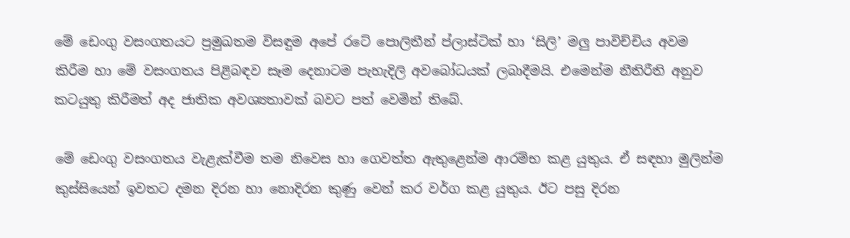මේ ඩෙංගු වසංගතයට ප්‍රමුඛතම විසඳුම අපේ රටේ පොලිතීන් ප්ලාස්ටික් හා ‘සිලි’ මලු පාවිච්චිය අවම කිරීම හා මේ වසංගතය පිළිබඳව සෑම දෙනාටම පැහැදිලි අවබෝධයක් ලබාදීමයි. එමෙන්ම නීතිරීති අනුව කටයුතු කිරීමත් අද ජාතික අවශ්‍යතාවක් බවට පත් වෙමින් තිබේ.

මේ ඩෙංගු වසංගතය වැළැක්වීම තම නිවෙස හා ගෙවත්ත ඇතුළෙන්ම ආරම්භ කළ යුතුය. ඒ සඳහා මුලින්ම කුස්සියෙන් ඉවතට දමන දිරන හා නොදිරන කුණු වෙන් කර වර්ග කළ යුතුය. ඊට පසු දිරන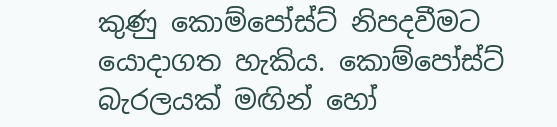කුණු කොම්පෝස්ට් නිපදවීමට යොදාගත හැකිය. කොම්පෝස්ට් බැරලයක් මඟින් හෝ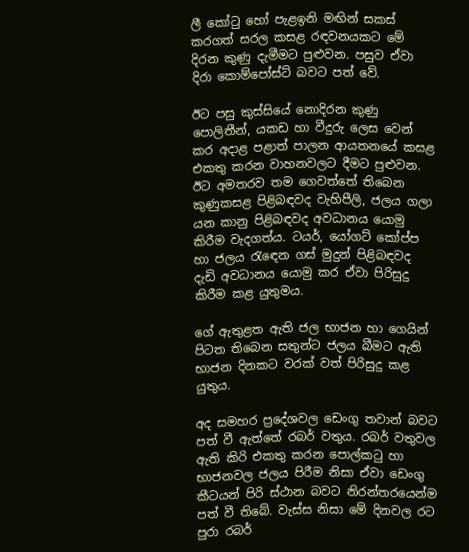ලී කෝටු හෝ පැළඉනි මඟින් සකස් කරගත් සරල කසළ රඳවනයකට මේ දිරන කුණු දැමීමට පුළුවන. පසුව ඒවා දිරා කොම්පෝස්ට් බවට පත් වේ.

ඊට පසු කුස්සියේ නොදිරන කුණු පොලිතීන්, යකඩ හා වීදුරු ලෙස වෙන් කර අදාළ පළාත් පාලන ආයතනයේ කසළ එකතු කරන වාහනවලට දීමට පුළුවන. ඊට අමතරව තම ගෙවත්තේ තිබෙන කුණුකසළ පිළිබඳවද වැහිපීලි, ජලය ගලා යන කානු පිළිබඳවද අවධානය යොමු කිරීම වැදගත්ය. ටයර්, යෝගට් කෝප්ප හා ජලය රැ‍ඳෙන ගස් මුදුන් පිළිබඳවද දැඩි අවධානය යොමු කර ඒවා පිරිසුදු කිරීම කළ යුතුමය.

ගේ ඇතුළත ඇති ජල භාජන හා ගෙයින් පිටත තිබෙන සතුන්ට ජලය බීමට ඇති භාජන දිනකට වරක් වත් පිරිසුදු කළ යුතුය.

අද සමහර ප්‍රදේශවල ඩෙංගු තවාන් බවට පත් වී ඇත්තේ රබර් වතුය. රබර් වතුවල ඇති කිරි එකතු කරන පොල්කටු හා භාජනවල ජලය පිරීම නිසා ඒවා ඩෙංගු කීටයන් පිරි ස්ථාන බවට නිරන්තරයෙන්ම පත් වී තිබේ. වැස්ස නිසා මේ දිනවල රට පුරා රබර්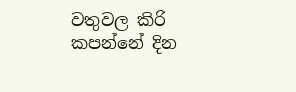වතුවල කිරි කපන්නේ දින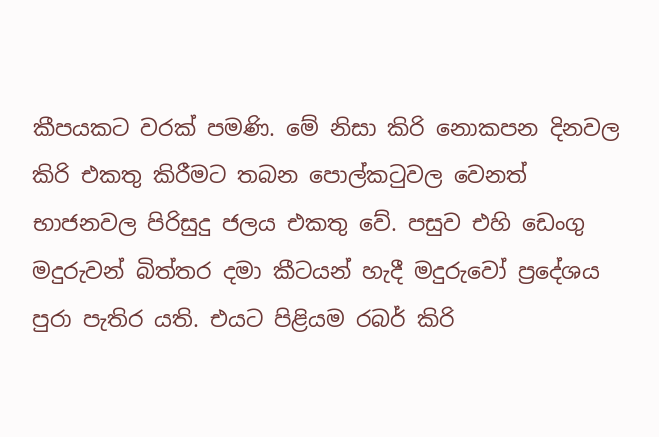කීපයකට වරක් පමණි. මේ නිසා කිරි නොකපන දිනවල කිරි එකතු කිරීමට තබන පොල්කටුවල වෙනත් භාජනවල පිරිසුදු ජලය එකතු වේ. පසුව එහි ඩෙංගු මදුරුවන් බිත්තර දමා කීටයන් හැදී මදුරුවෝ ප්‍රදේශය පුරා පැතිර යති. එයට පිළියම රබර් කිරි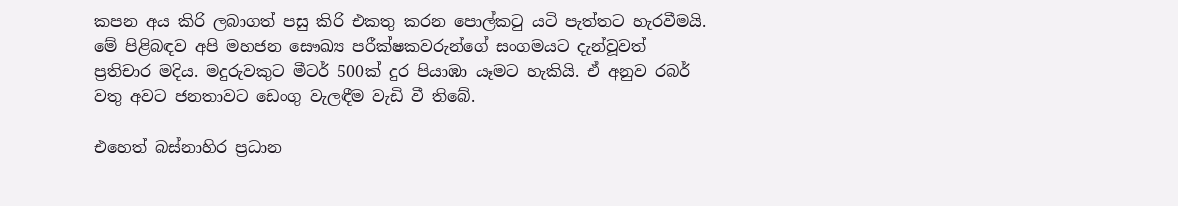කපන අය කිරි ලබාගත් පසු කිරි එකතු කරන පොල්කටු යටි පැත්තට හැරවීමයි. මේ පිළිබඳව අපි මහජන සෞඛ්‍ය පරීක්ෂකවරුන්ගේ සංගමයට දැන්වූවත් ප්‍රතිචාර මදිය. මදුරුවකුට මීටර් 500ක් දුර පියාඹා යෑමට හැකියි. ඒ අනුව රබර් වතු අවට ජනතාවට ඩෙංගු වැලඳීම වැඩි වී තිබේ.

එහෙත් බස්නාහිර ප්‍රධාන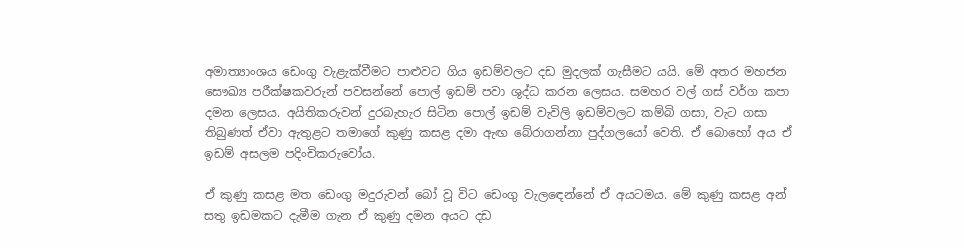අමාත්‍යාංශය ඩෙංගු වැළැක්වීමට පාළුවට ගිය ඉඩම්වලට දඩ මුදලක් ගැසීමට යයි. මේ අතර මහජන සෞඛ්‍ය පරීක්ෂකවරුන් පවසන්නේ පොල් ඉඩම් පවා ශුද්ධ කරන ලෙසය. සමහර වල් ගස් වර්ග කපා දමන ලෙසය. අයිතිකරුවන් දුරබැහැර සිටින පොල් ඉඩම් වැවිලි ඉඩම්වලට කම්බි ගසා, වැට ගසා තිබුණත් ඒවා ඇතුළට තමාගේ කුණු කසළ දමා ඇඟ බේරාගන්නා පුද්ගලයෝ වෙති. ඒ බොහෝ අය ඒ ඉඩම් අසලම පදිංචිකරුවෝය.

ඒ කුණු කසළ මත ඩෙංගු මදුරුවන් බෝ වූ විට ඩෙංගු වැල‍ඳෙන්නේ ඒ අයටමය. මේ කුණු කසළ අන් සතු ඉඩමකට දැමීම ගැන ඒ කුණු දමන අයට දඩ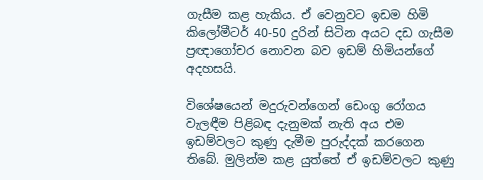ගැසීම කළ හැකිය. ඒ වෙනුවට ඉඩම හිමි කිලෝමීටර් 40-50 දුරින් සිටින අයට දඩ ගැසීම ප්‍රඥාගෝචර නොවන බව ඉඩම් හිමියන්ගේ අදහසයි.

විශේෂයෙන් මදුරුවන්ගෙන් ඩෙංගු රෝගය වැලඳීම පිළිබඳ දැනුමක් නැති අය එම ඉඩම්වලට කුණු දැමීම පුරුද්දක් කරගෙන තිබේ. මුලින්ම කළ යුත්තේ ඒ ඉඩම්වලට කුණු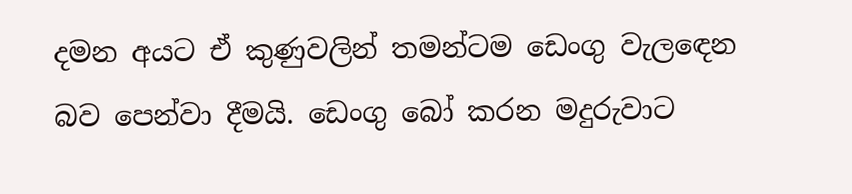දමන අයට ඒ කුණුවලින් තමන්ටම ඩෙංගු වැල‍ඳෙන බව පෙන්වා දීමයි. ඩෙංගු බෝ කරන මදුරුවාට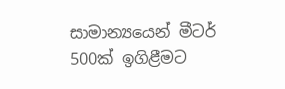සාමාන්‍යයෙන් මීටර් 500ක් ඉගිළීමට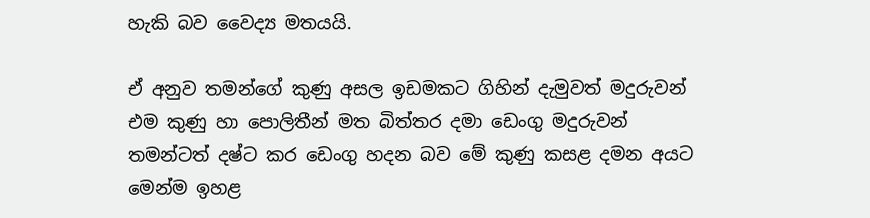හැකි බව වෛද්‍ය මතයයි.

ඒ අනුව තමන්ගේ කුණු අසල ඉඩමකට ගිහින් දැමුවත් මදුරුවන් එම කුණු හා පොලිතීන් මත බිත්තර දමා ඩෙංගු මදුරුවන් තමන්ටත් දෂ්ට කර ඩෙංගු හදන බව මේ කුණු කසළ දමන අයට මෙන්ම ඉහළ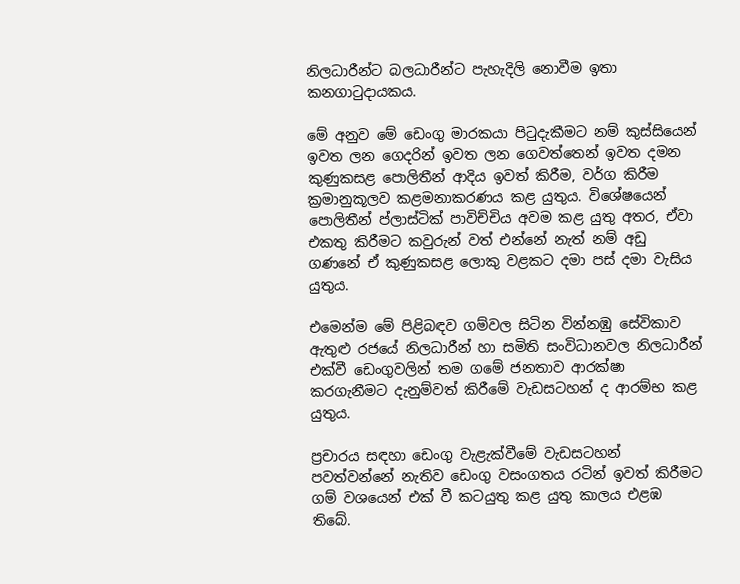නිලධාරීන්ට බලධාරීන්ට පැහැදිලි නොවීම ඉතා කනගාටුදායකය.

මේ අනුව මේ ඩෙංගු මාරකයා පිටුදැකීමට නම් කුස්සියෙන් ඉවත ලන ගෙදරින් ඉවත ලන ගෙවත්තෙන් ඉවත දමන කුණුකසළ පොලිතීන් ආදිය ඉවත් කිරීම, වර්ග කිරීම ක්‍රමානුකූලව කළමනාකරණය කළ යුතුය. විශේෂයෙන් පොලිතීන් ප්ලාස්ටික් පාවිච්චිය අවම කළ යුතු අතර, ඒවා එකතු කිරීමට කවුරුන් වත් එන්නේ නැත් නම් අඩු ගණනේ ඒ කුණුකසළ ලොකු වළකට දමා පස් දමා වැසිය යුතුය.

එමෙන්ම මේ පිළිබඳව ගම්වල සිටින වින්නඹු සේවිකාව ඇතුළු රජයේ නිලධාරීන් හා සමිති සංවිධානවල නිලධාරීන් එක්වී ඩෙංගුවලින් තම ගමේ ජනතාව ආරක්ෂා කරගැනීමට දැනුම්වත් කිරීමේ වැඩසටහන් ද ආරම්භ කළ යුතුය.

ප්‍රචාරය සඳහා ඩෙංගු වැළැක්වීමේ වැඩසටහන් පවත්වන්නේ නැතිව ඩෙංගු වසංගතය රටින් ඉවත් කිරීමට ගම් වශයෙන් එක් වී කටයුතු කළ යුතු කාලය එළඹ තිබේ.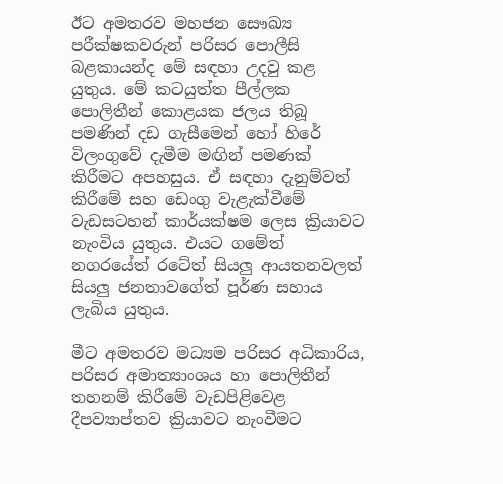ඊට අමතරව මහජන සෞඛ්‍ය පරීක්ෂකවරුන් පරිසර පොලීසි බළකායන්ද මේ සඳහා උදවු කළ යුතුය. මේ කටයුත්ත පීල්ලක පොලිතීන් කොළයක ජලය තිබූ පමණින් දඩ ගැසීමෙන් හෝ හිරේ විලංගුවේ දැමීම මඟින් පමණක් කිරීමට අපහසුය. ඒ සඳහා දැනුම්වත් කිරීමේ සහ ඩෙංගු වැළැක්වීමේ වැඩසටහන් කාර්යක්ෂම ලෙස ක්‍රියාවට නැංවිය යුතුය. එයට ගමේත් නගරයේත් රටේත් සියලු ආයතනවලත් සියලු ජනතාවගේත් පූර්ණ සහාය ලැබිය යුතුය.

මීට අමතරව මධ්‍යම පරිසර අධිකාරිය, පරිසර අමාත්‍යාංශය හා පොලිතීන් තහනම් කිරීමේ වැඩපිළිවෙළ දීපව්‍යාප්තව ක්‍රියාවට නැංවීමට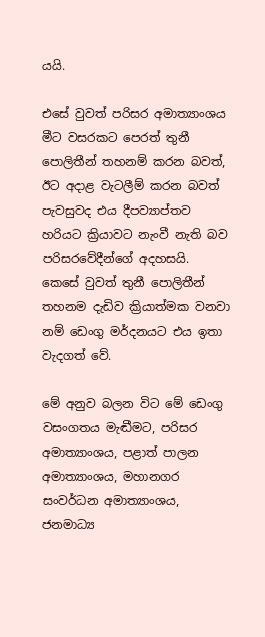යයි.

එසේ වුවත් පරිසර අමාත්‍යාංශය මීට වසරකට පෙරත් තුනී පොලිතීන් තහනම් කරන බවත්, ඊට අදාළ වැටලීම් කරන බවත් පැවසුවද එය දීපව්‍යාප්තව හරියට ක්‍රියාවට නැංවී නැති බව පරිසරවේදීන්ගේ අදහසයි. කෙසේ වුවත් තුනී පොලිතීන් තහනම දැඩිව ක්‍රියාත්මක වනවා නම් ඩෙංගු මර්දනයට එය ඉතා වැදගත් වේ.

මේ අනුව බලන විට මේ ඩෙංගු වසංගතය මැඬීමට, පරිසර අමාත්‍යාංශය, පළාත් පාලන අමාත්‍යාංශය, මහානගර සංවර්ධන අමාත්‍යාංශය, ජනමාධ්‍ය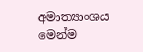අමාත්‍යාංශය මෙන්ම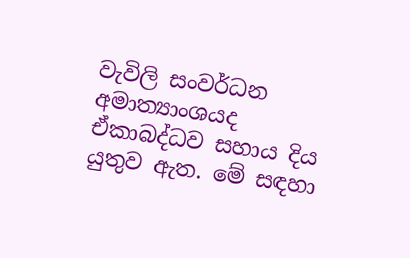වැවිලි සංවර්ධන අමාත්‍යාංශයද ඒකාබද්ධව සහාය දිය යුතුව ඇත. මේ සඳහා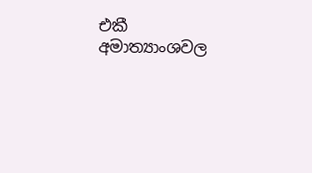එකී අමාත්‍යාංශවල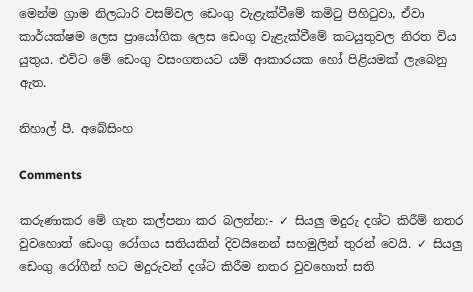මෙන්ම ග්‍රාම නිලධාරි වසම්වල ඩෙංගු වැළැක්වීමේ කමිටු පිහිටුවා, ඒවා කාර්යක්ෂම ලෙස ප්‍රායෝගික ලෙස ඩෙංගු වැළැක්වීමේ කටයුතුවල නිරත විය යුතුය. එවිට මේ ඩෙංගු වසංගතයට යම් ආකාරයක හෝ පිළියමක් ලැබෙනු ඇත.

නිහාල් පී. අබේසිංහ

Comments

කරුණාකර මේ ගැන කල්පනා කර බලන්න:- ✓ සියලු මදුරු දශ්ට කිරීම් නතර වුවහොත් ඩෙංගු රෝගය සතියකින් දිවයිනෙන් සහමුලින් තුරන් වෙයි. ✓ සියලු ඩෙංගු රෝගීන් හට මදුරුවන් දශ්ට කිරීම නතර වුවහොත් සති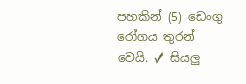පහකින් (5) ඩෙංගු රෝගය තුරන් වෙයි. ✓ සියලු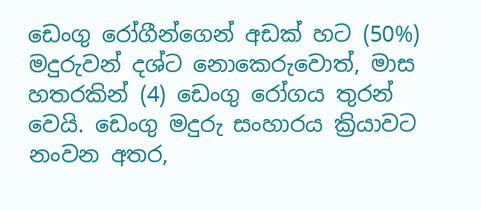ඩෙංගු රෝගීන්ගෙන් අඩක් හට (50%) මදුරුවන් දශ්ට නොකෙරුවොත්, මාස හතරකින් (4) ඩෙංගු රෝගය තුරන් වෙයි. ඩෙංගු මදුරු සංහාරය ක්‍රියාවට නංවන අතර,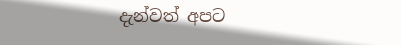දැන්වත් අපට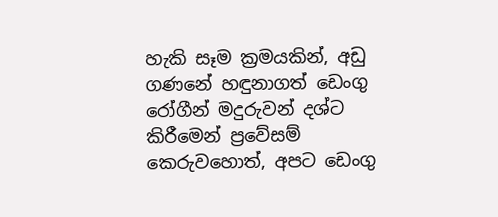හැකි සෑම ක්‍රමයකින්, අඩු ගණනේ හඳුනාගත් ඩෙංගු රෝගීන් මදුරුවන් දශ්ට කිරීමෙන් ප්‍රවේසම් කෙරුවහොත්, අපට ඩෙංගු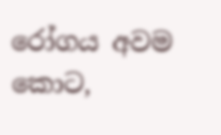රෝගය අවම කොට,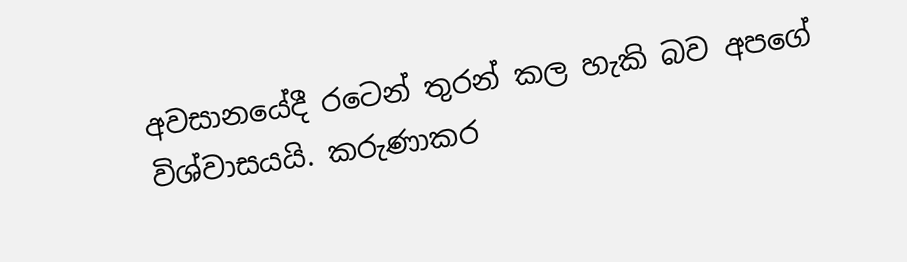අවසානයේදී රටෙන් තුරන් කල හැකි බව අපගේ විශ්වාසයයි. කරුණාකර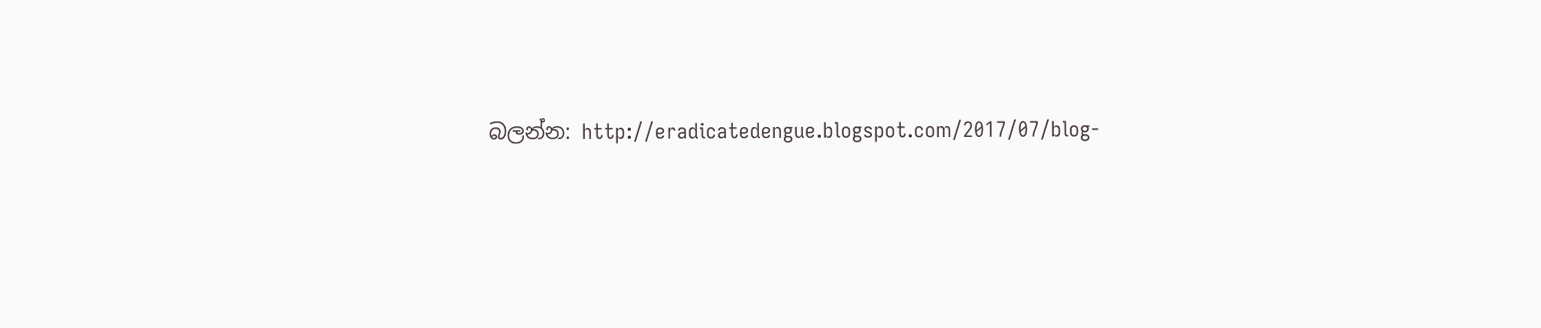බලන්න: http://eradicatedengue.blogspot.com/2017/07/blog-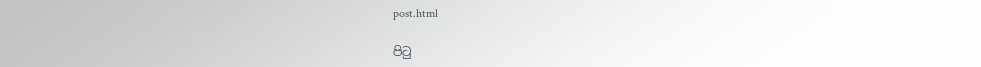post.html

පිටු